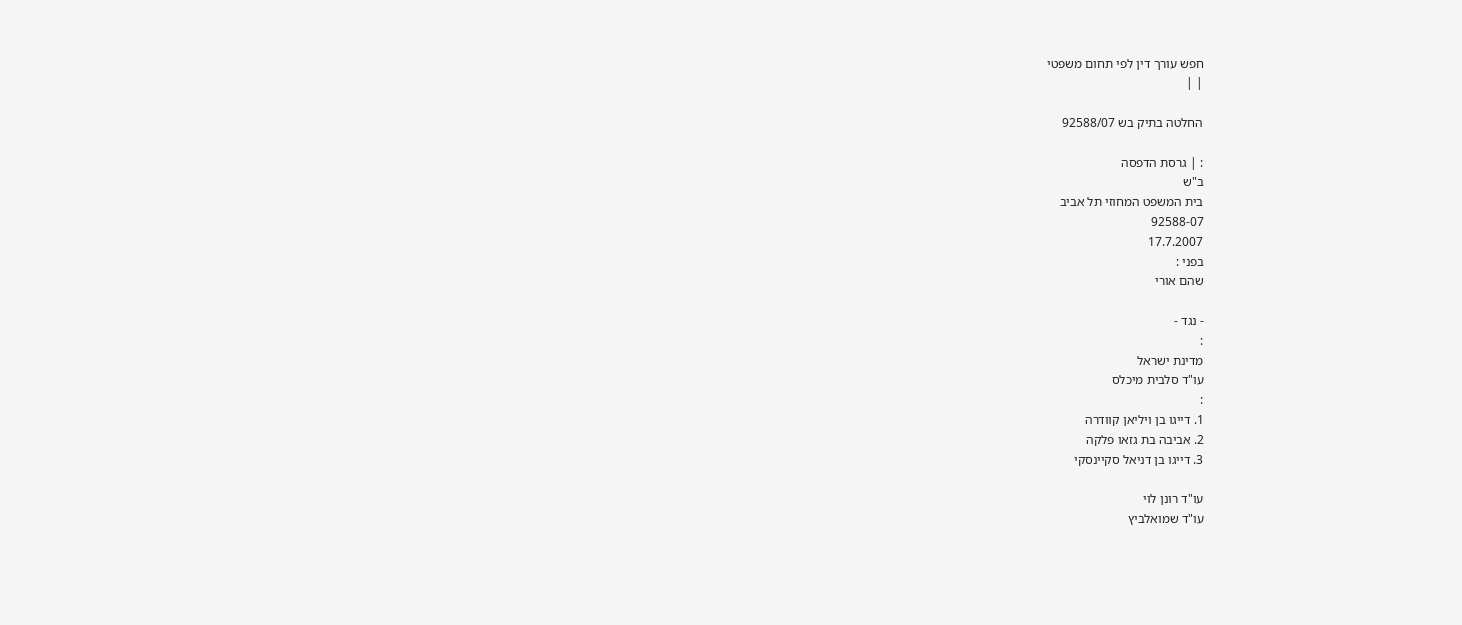חפש עורך דין לפי תחום משפטי
| |

החלטה בתיק בש 92588/07

: | גרסת הדפסה
ב"ש
בית המשפט המחוזי תל אביב
92588-07
17.7.2007
בפני :
שהם אורי

- נגד -
:
מדינת ישראל
עו"ד סלבית מיכלס
:
1. דייגו בן ויליאן קוודרה
2. אביבה בת גזאו פלקה
3. דייגו בן דניאל סקיינסקי

עו"ד רונן לוי
עו"ד שמואלביץ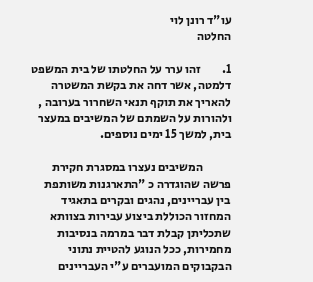עו"ד רונן לוי
החלטה

1.         זהו ערר על החלטתו של בית המשפט דלמטה, אשר דחה את בקשת המשטרה להאריך את תוקף תנאי השחרור בערובה , ולהורות על השמתם של המשיבים במעצר בית, למשך 15 ימים נוספים.

            המשיבים נעצרו במסגרת חקירת פרשה שהוגדרה כ "התארגנות משותפת בין עבריינים, נהגים ובקרים בתאגיד המחזור הכוללת ביצוע עבירות בצוותא שתכליתן קבלת דבר במרמה בנסיבות מחמירות, ככל הנוגע להטיית נתוני הבקבוקים המועברים ע"י העבריינים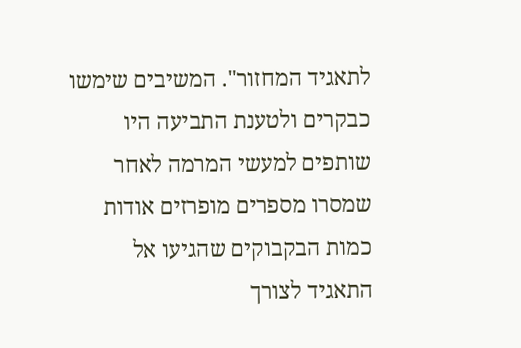לתאגיד המחזור". המשיבים שימשו כבקרים ולטענת התביעה היו שותפים למעשי המרמה לאחר שמסרו מספרים מופרזים אודות כמות הבקבוקים שהגיעו אל התאגיד לצורך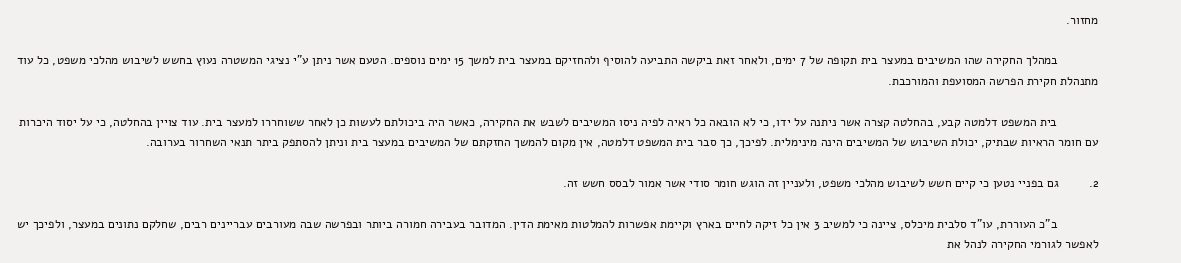מחזור.

            במהלך החקירה שהו המשיבים במעצר בית תקופה של 7 ימים, ולאחר זאת ביקשה התביעה להוסיף ולהחזיקם במעצר בית למשך 15 ימים נוספים. הטעם אשר ניתן ע"י נציגי המשטרה נעוץ בחשש לשיבוש מהלכי משפט, כל עוד מתנהלת חקירת הפרשה המסועפת והמורכבת.

            בית המשפט דלמטה קבע, בהחלטה קצרה אשר ניתנה על ידו, כי לא הובאה כל ראיה לפיה ניסו המשיבים לשבש את החקירה, כאשר היה ביכולתם לעשות כן לאחר ששוחררו למעצר בית. עוד צויין בהחלטה, כי על יסוד היכרות עם חומר הראיות שבתיק, יכולת השיבוש של המשיבים הינה מינימלית. לפיכך, כך סבר בית המשפט דלמטה, אין מקום להמשך החזקתם של המשיבים במעצר בית וניתן להסתפק ביתר תנאי השחרור בערובה.

2.         גם בפניי נטען כי קיים חשש לשיבוש מהלכי משפט, ולעניין זה הוגש חומר סודי אשר אמור לבסס חשש זה.

            ב"כ העוררת, עו"ד סלבית מיכלס, ציינה כי למשיב 3 אין כל זיקה לחיים בארץ וקיימת אפשרות להמלטות מאימת הדין. המדובר בעבירה חמורה ביותר ובפרשה שבה מעורבים עבריינים רבים, שחלקם נתונים במעצר, ולפיכך יש לאפשר לגורמי החקירה לנהל את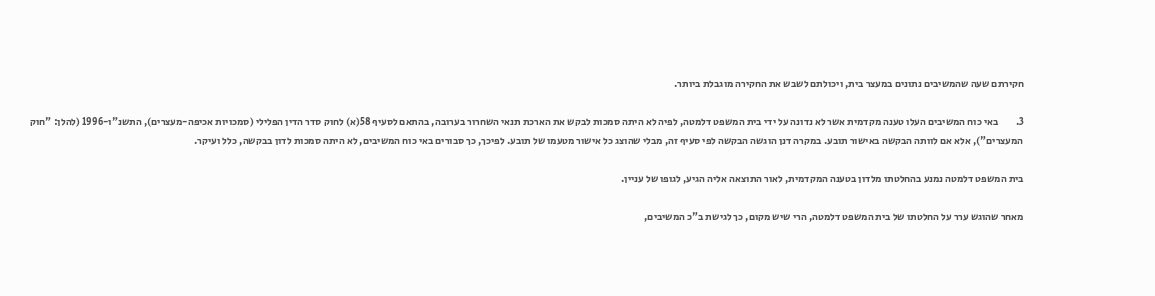חקירתם שעה שהמשיבים נתונים במעצר בית, ויכולתם לשבש את החקירה מוגבלת ביותר.

3.         באי כוח המשיבים העלו טענה מקדמית אשר לא נדונה על ידי בית המשפט דלמטה, לפיה לא היתה סמכות לבקש את הארכת תנאי השחרור בערובה, בהתאם לסעיף 58(א) לחוק סדר הדין הפלילי (סמכויות אכיפה-מעצרים), התשנ"ו-1996 (להלן: "חוק המעצרים"), אלא אם לוותה הבקשה באישור תובע. במקרה דנן הוגשה הבקשה לפי סעיף זה, מבלי שהוצג כל אישור מטעמו של תובע. לפיכך, כך סבורים באי כוח המשיבים, לא היתה סמכות לדון בבקשה, כלל ועיקר.

בית המשפט דלמטה נמנע בהחלטתו מלדון בטענה המקדמית, לאור התוצאה אליה הגיע, לגופו של עניין.

מאחר שהוגש ערר על החלטתו של בית המשפט דלמטה, הרי שיש מקום, כך לגישת ב"כ המשיבים,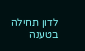לדון תחילה בטענה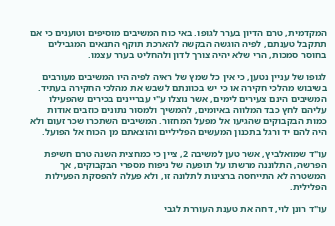המקדמית, טרם הדיון בערר לגופו. באי כוח המשיבים מוסיפים וטוענים כי אם תתקבל טענתם, לפיה הוגשה הבקשה להארכת תוקף התנאים המגבילים בחוסר סמכות, הרי שלא יהיה צורך לדון ולהחליט בערר עצמו.

לגופו של עניין נטען, כי אין כל שמץ של ראיה לפיה היו המשיבים מעורבים בשיבוש מהלכי חקירה או כי יש בכוונתם לשבש את מהלכי החקירה בעתיד. המשיבים הינם צעירים לימים, אשר נוצלו ע"י עבריינים בכירים שהפעילו עליהם לחץ כבד המלווה באיומים, להמשיך ולמסור נתונים כוזבים אודות כמות הבקבוקים שהגיעו אל מפעל המחזור. המשיבים השתכרו שכר זעום ולא היה להם יד ורגל בתכנון המעשים הפליליים והוצאתם מן הכוח אל הפועל.

עו"ד שמואלביץ, אשר טען למשיבה 2, ציין כי כמחצית השנה טרם חשיפת הפרשה, התלוננה מרשתו על תופעה של ניפוח מספרי הבקבוקים, אך המשטרה לא התייחסה ברצינות לתלונה זו, ולא פעלה להפסקת הפעילות הפלילית.

עו"ד רונן לוי, דחה את טענת העוררת לגבי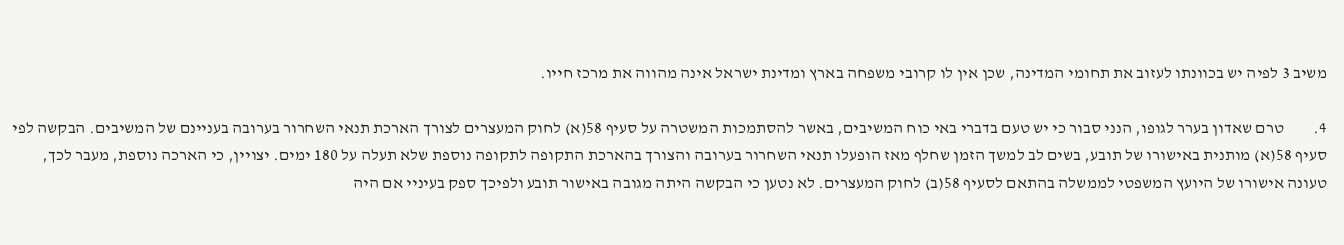משיב 3 לפיה יש בכוונתו לעזוב את תחומי המדינה, שכן אין לו קרובי משפחה בארץ ומדינת ישראל אינה מהווה את מרכז חייו.

4.         טרם שאדון בערר לגופו, הנני סבור כי יש טעם בדברי באי כוח המשיבים, באשר להסתמכות המשטרה על סעיף 58(א) לחוק המעצרים לצורך הארכת תנאי השחרור בערובה בעניינם של המשיבים. הבקשה לפי סעיף 58(א) מותנית באישורו של תובע, בשים לב למשך הזמן שחלף מאז הופעלו תנאי השחרור בערובה והצורך בהארכת התקופה לתקופה נוספת שלא תעלה על 180 ימים. יצויין, כי הארכה נוספת, מעבר לכך, טעונה אישורו של היועץ המשפטי לממשלה בהתאם לסעיף 58(ב) לחוק המעצרים. לא נטען כי הבקשה היתה מגובה באישור תובע ולפיכך ספק בעיניי אם היה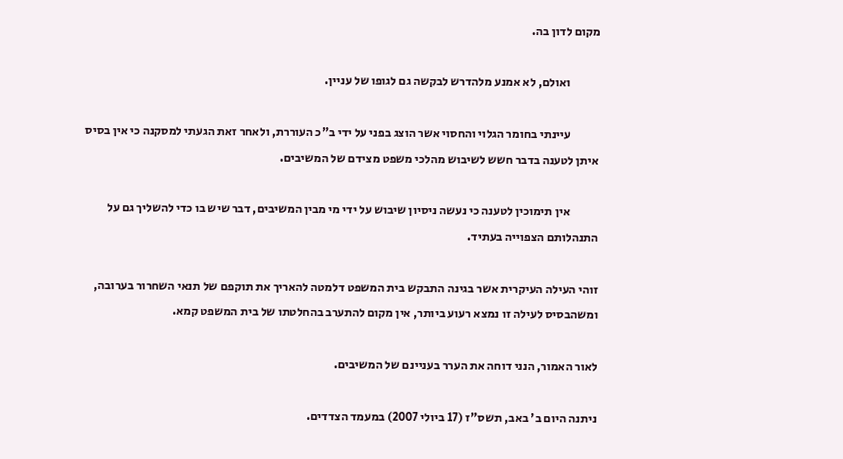מקום לדון בה.

            ואולם, לא אמנע מלהדרש לבקשה גם לגופו של עניין.

            עיינתי בחומר הגלוי והחסוי אשר הוצג בפני על ידי ב"כ העוררת, ולאחר זאת הגעתי למסקנה כי אין בסיס איתן לטענה בדבר חשש לשיבוש מהלכי משפט מצידם של המשיבים.

            אין תימוכין לטענה כי נעשה ניסיון שיבוש על ידי מי מבין המשיבים, דבר שיש בו כדי להשליך גם על התנהלותם הצפוייה בעתיד.

זוהי העילה העיקרית אשר בגינה התבקש בית המשפט דלמטה להאריך את תוקפם של תנאי השחרור בערובה, ומשהבסיס לעילה זו נמצא רעוע ביותר, אין מקום להתערב בהחלטתו של בית המשפט קמא.

לאור האמור, הנני דוחה את הערר בעניינם של המשיבים.

ניתנה היום ב' באב, תשס"ז (17 ביולי 2007) במעמד הצדדים.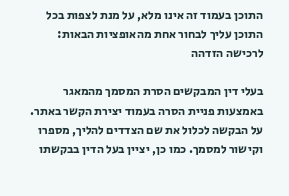התוכן בעמוד זה אינו מלא, על מנת לצפות בכל התוכן עליך לבחור אחת מהאופציות הבאות:
לרכישה הזדהה

בעלי דין המבקשים הסרת המסמך מהמאגר באמצעות פניית הסרה בעמוד יצירת הקשר באתר. על הבקשה לכלול את שם הצדדים להליך, מספרו וקישור למסמך. כמו כן, יציין בעל הדין בבקשתו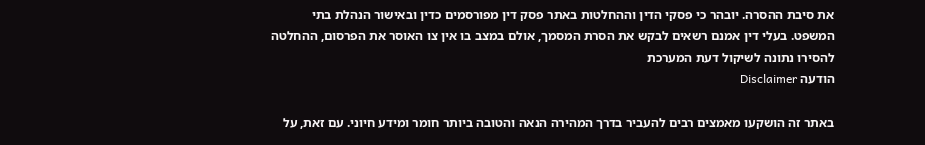את סיבת ההסרה. יובהר כי פסקי הדין וההחלטות באתר פסק דין מפורסמים כדין ובאישור הנהלת בתי המשפט. בעלי דין אמנם רשאים לבקש את הסרת המסמך, אולם במצב בו אין צו האוסר את הפרסום, ההחלטה להסירו נתונה לשיקול דעת המערכת
הודעה Disclaimer

באתר זה הושקעו מאמצים רבים להעביר בדרך המהירה הנאה והטובה ביותר חומר ומידע חיוני. עם זאת, על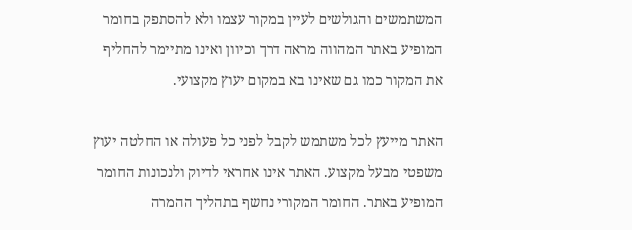המשתמשים והגולשים לעיין במקור עצמו ולא להסתפק בחומר המופיע באתר המהווה מראה דרך וכיוון ואינו מתיימר להחליף את המקור כמו גם שאינו בא במקום יעוץ מקצועי.

האתר מייעץ לכל משתמש לקבל לפני כל פעולה או החלטה יעוץ משפטי מבעל מקצוע. האתר אינו אחראי לדיוק ולנכונות החומר המופיע באתר. החומר המקורי נחשף בתהליך ההמרה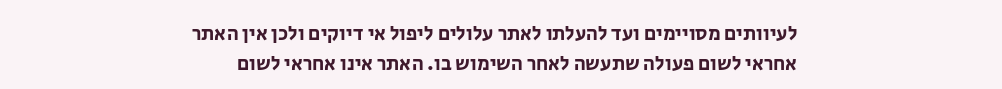לעיוותים מסויימים ועד להעלתו לאתר עלולים ליפול אי דיוקים ולכן אין האתר אחראי לשום פעולה שתעשה לאחר השימוש בו. האתר אינו אחראי לשום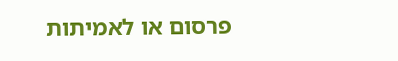פרסום או לאמיתות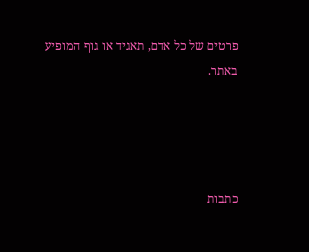פרטים של כל אדם, תאגיד או גוף המופיע באתר.




כתבות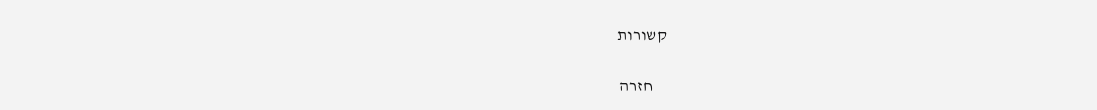קשורות

    חזרה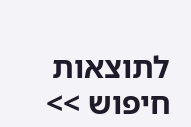לתוצאות חיפוש >>